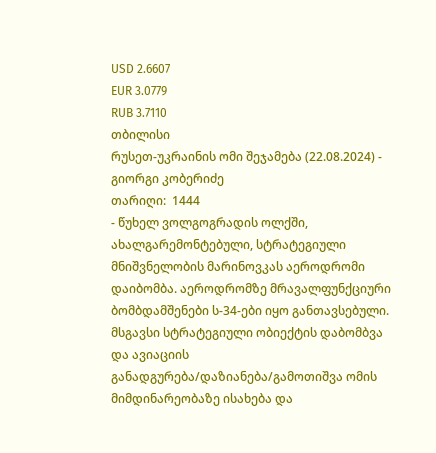USD 2.6607
EUR 3.0779
RUB 3.7110
თბილისი
რუსეთ-უკრაინის ომი შეჯამება (22.08.2024) - გიორგი კობერიძე
თარიღი:  1444
- წუხელ ვოლგოგრადის ოლქში, ახალგარემონტებული, სტრატეგიული მნიშვნელობის მარინოვკას აეროდრომი დაიბომბა. აეროდრომზე მრავალფუნქციური ბომბდამშენები ს-34-ები იყო განთავსებული. მსგავსი სტრატეგიული ობიექტის დაბომბვა და ავიაციის განადგურება/დაზიანება/გამოთიშვა ომის მიმდინარეობაზე ისახება და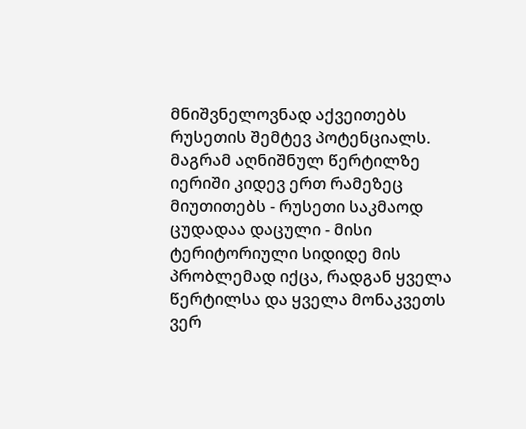მნიშვნელოვნად აქვეითებს რუსეთის შემტევ პოტენციალს. მაგრამ აღნიშნულ წერტილზე იერიში კიდევ ერთ რამეზეც მიუთითებს - რუსეთი საკმაოდ ცუდადაა დაცული - მისი ტერიტორიული სიდიდე მის პრობლემად იქცა, რადგან ყველა წერტილსა და ყველა მონაკვეთს ვერ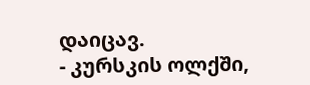დაიცავ.
- კურსკის ოლქში,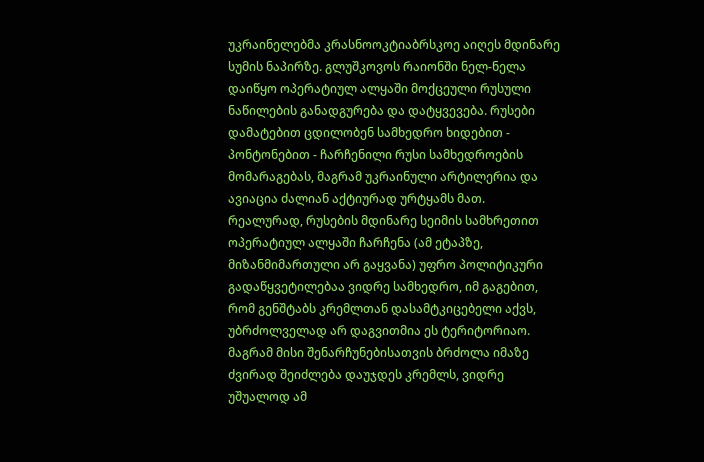უკრაინელებმა კრასნოოკტიაბრსკოე აიღეს მდინარე სუმის ნაპირზე. გლუშკოვოს რაიონში ნელ-ნელა დაიწყო ოპერატიულ ალყაში მოქცეული რუსული ნაწილების განადგურება და დატყვევება. რუსები დამატებით ცდილობენ სამხედრო ხიდებით - პონტონებით - ჩარჩენილი რუსი სამხედროების მომარაგებას, მაგრამ უკრაინული არტილერია და ავიაცია ძალიან აქტიურად ურტყამს მათ. რეალურად, რუსების მდინარე სეიმის სამხრეთით ოპერატიულ ალყაში ჩარჩენა (ამ ეტაპზე, მიზანმიმართული არ გაყვანა) უფრო პოლიტიკური გადაწყვეტილებაა ვიდრე სამხედრო, იმ გაგებით, რომ გენშტაბს კრემლთან დასამტკიცებელი აქვს, უბრძოლველად არ დაგვითმია ეს ტერიტორიაო. მაგრამ მისი შენარჩუნებისათვის ბრძოლა იმაზე ძვირად შეიძლება დაუჯდეს კრემლს, ვიდრე უშუალოდ ამ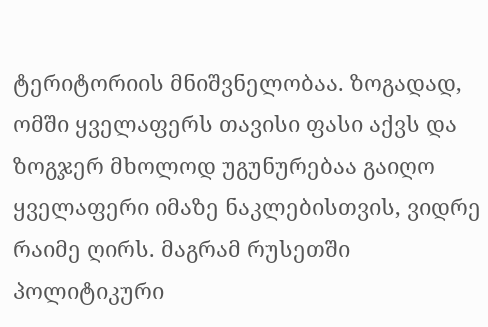ტერიტორიის მნიშვნელობაა. ზოგადად, ომში ყველაფერს თავისი ფასი აქვს და ზოგჯერ მხოლოდ უგუნურებაა გაიღო ყველაფერი იმაზე ნაკლებისთვის, ვიდრე რაიმე ღირს. მაგრამ რუსეთში პოლიტიკური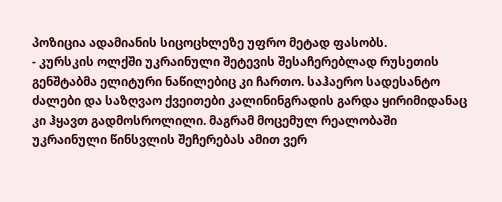პოზიცია ადამიანის სიცოცხლეზე უფრო მეტად ფასობს.
- კურსკის ოლქში უკრაინული შეტევის შესაჩერებლად რუსეთის გენშტაბმა ელიტური ნაწილებიც კი ჩართო. საჰაერო სადესანტო ძალები და საზღვაო ქვეითები კალინინგრადის გარდა ყირიმიდანაც კი ჰყავთ გადმოსროლილი. მაგრამ მოცემულ რეალობაში უკრაინული წინსვლის შეჩერებას ამით ვერ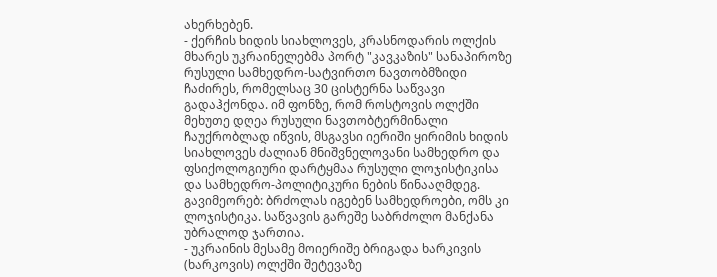ახერხებენ.
- ქერჩის ხიდის სიახლოვეს, კრასნოდარის ოლქის მხარეს უკრაინელებმა პორტ "კავკაზის" სანაპიროზე რუსული სამხედრო-სატვირთო ნავთობმზიდი ჩაძირეს, რომელსაც 30 ცისტერნა საწვავი გადაჰქონდა. იმ ფონზე, რომ როსტოვის ოლქში მეხუთე დღეა რუსული ნავთობტერმინალი ჩაუქრობლად იწვის, მსგავსი იერიში ყირიმის ხიდის სიახლოვეს ძალიან მნიშვნელოვანი სამხედრო და ფსიქოლოგიური დარტყმაა რუსული ლოჯისტიკისა და სამხედრო-პოლიტიკური ნების წინააღმდეგ. გავიმეორებ: ბრძოლას იგებენ სამხედროები, ომს კი ლოჯისტიკა. საწვავის გარეშე საბრძოლო მანქანა უბრალოდ ჯართია.
- უკრაინის მესამე მოიერიშე ბრიგადა ხარკივის (ხარკოვის) ოლქში შეტევაზე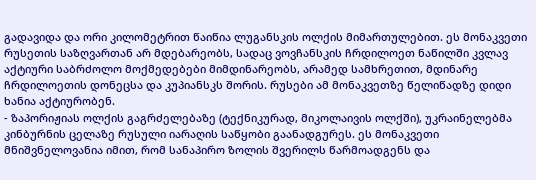გადავიდა და ორი კილომეტრით წაიწია ლუგანსკის ოლქის მიმართულებით. ეს მონაკვეთი რუსეთის საზღვართან არ მდებარეობს, სადაც ვოვჩანსკის ჩრდილოეთ ნაწილში კვლავ აქტიური საბრძოლო მოქმედებები მიმდინარეობს, არამედ სამხრეთით, მდინარე ჩრდილოეთის დონეცსა და კუპიანსკს შორის. რუსები ამ მონაკვეთზე წელიწადზე დიდი ხანია აქტიურობენ.
- ზაპორიჟიას ოლქის გაგრძელებაზე (ტექნიკურად, მიკოლაივის ოლქში), უკრაინელებმა კინბურნის ცელაზე რუსული იარაღის საწყობი გაანადგურეს. ეს მონაკვეთი მნიშვნელოვანია იმით, რომ სანაპირო ზოლის შვერილს წარმოადგენს და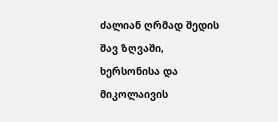ძალიან ღრმად შედის შავ ზღვაში, ხერსონისა და მიკოლაივის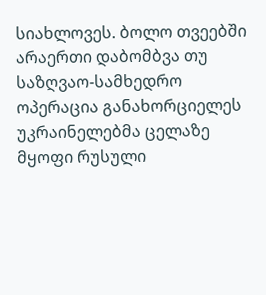სიახლოვეს. ბოლო თვეებში არაერთი დაბომბვა თუ საზღვაო-სამხედრო ოპერაცია განახორციელეს უკრაინელებმა ცელაზე მყოფი რუსული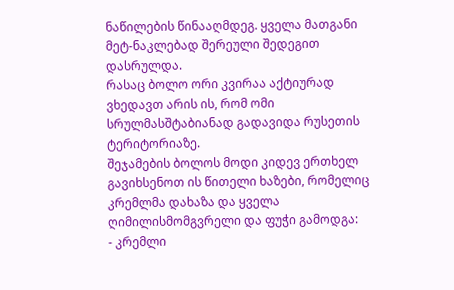ნაწილების წინააღმდეგ. ყველა მათგანი მეტ-ნაკლებად შერეული შედეგით დასრულდა.
რასაც ბოლო ორი კვირაა აქტიურად ვხედავთ არის ის, რომ ომი სრულმასშტაბიანად გადავიდა რუსეთის ტერიტორიაზე.
შეჯამების ბოლოს მოდი კიდევ ერთხელ გავიხსენოთ ის წითელი ხაზები, რომელიც კრემლმა დახაზა და ყველა ღიმილისმომგვრელი და ფუჭი გამოდგა:
- კრემლი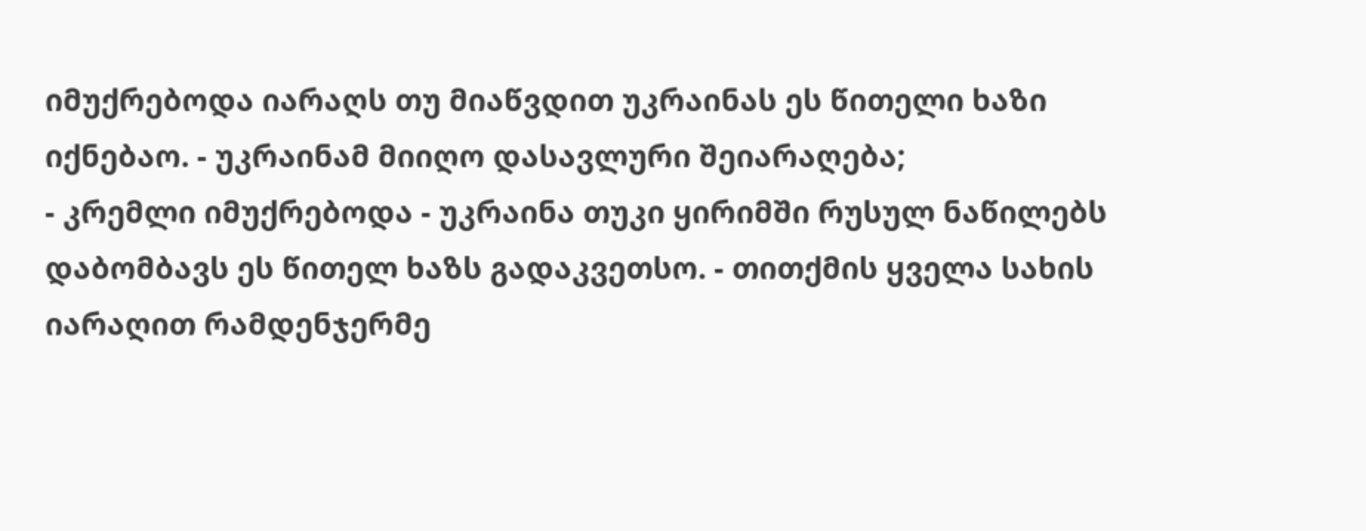იმუქრებოდა იარაღს თუ მიაწვდით უკრაინას ეს წითელი ხაზი იქნებაო. - უკრაინამ მიიღო დასავლური შეიარაღება;
- კრემლი იმუქრებოდა - უკრაინა თუკი ყირიმში რუსულ ნაწილებს დაბომბავს ეს წითელ ხაზს გადაკვეთსო. - თითქმის ყველა სახის იარაღით რამდენჯერმე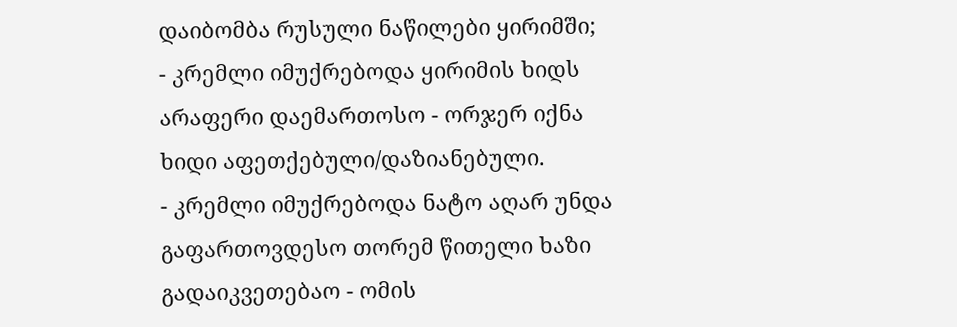დაიბომბა რუსული ნაწილები ყირიმში;
- კრემლი იმუქრებოდა ყირიმის ხიდს არაფერი დაემართოსო - ორჯერ იქნა ხიდი აფეთქებული/დაზიანებული.
- კრემლი იმუქრებოდა ნატო აღარ უნდა გაფართოვდესო თორემ წითელი ხაზი გადაიკვეთებაო - ომის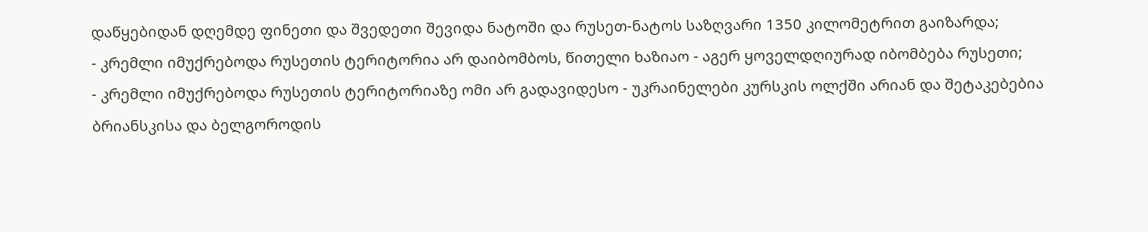დაწყებიდან დღემდე ფინეთი და შვედეთი შევიდა ნატოში და რუსეთ-ნატოს საზღვარი 1350 კილომეტრით გაიზარდა;
- კრემლი იმუქრებოდა რუსეთის ტერიტორია არ დაიბომბოს, წითელი ხაზიაო - აგერ ყოველდღიურად იბომბება რუსეთი;
- კრემლი იმუქრებოდა რუსეთის ტერიტორიაზე ომი არ გადავიდესო - უკრაინელები კურსკის ოლქში არიან და შეტაკებებია ბრიანსკისა და ბელგოროდის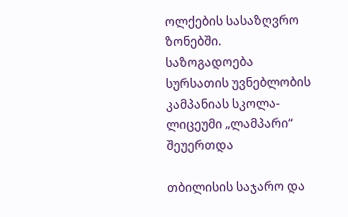ოლქების სასაზღვრო ზონებში.
საზოგადოება
სურსათის უვნებლობის კამპანიას სკოლა-ლიცეუმი „ლამპარი“ შეუერთდა

თბილისის საჯარო და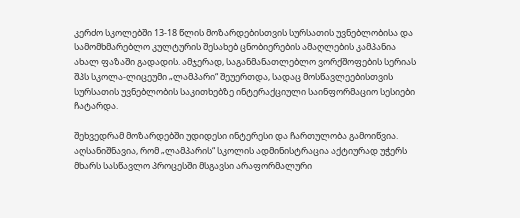კერძო სკოლებში 13-18 წლის მოზარდებისთვის სურსათის უვნებლობისა და სამომხმარებლო კულტურის შესახებ ცნობიერების ამაღლების კამპანია ახალ ფაზაში გადადის. ამჯერად, საგანმანათლებლო ვორქშოფების სერიას შპს სკოლა-ლიცეუმი „ლამპარი“ შეუერთდა, სადაც მოსწავლეებისთვის სურსათის უვნებლობის საკითხებზე ინტერაქციული საინფორმაციო სესიები ჩატარდა.

შეხვედრამ მოზარდებში უდიდესი ინტერესი და ჩართულობა გამოიწვია. აღსანიშნავია, რომ „ლამპარის“ სკოლის ადმინისტრაცია აქტიურად უჭერს მხარს სასწავლო პროცესში მსგავსი არაფორმალური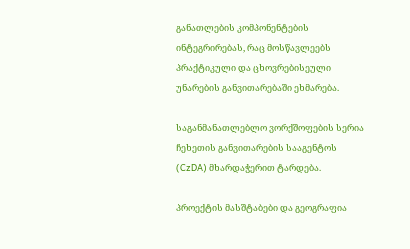განათლების კომპონენტების ინტეგრირებას, რაც მოსწავლეებს პრაქტიკული და ცხოვრებისეული უნარების განვითარებაში ეხმარება.

საგანმანათლებლო ვორქშოფების სერია ჩეხეთის განვითარების სააგენტოს (CzDA) მხარდაჭერით ტარდება.

პროექტის მასშტაბები და გეოგრაფია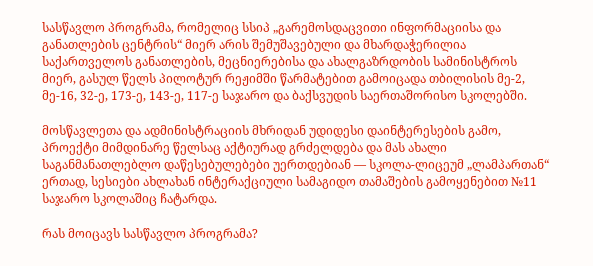სასწავლო პროგრამა, რომელიც სსიპ „გარემოსდაცვითი ინფორმაციისა და განათლების ცენტრის“ მიერ არის შემუშავებული და მხარდაჭერილია საქართველოს განათლების, მეცნიერებისა და ახალგაზრდობის სამინისტროს მიერ, გასულ წელს პილოტურ რეჟიმში წარმატებით გამოიცადა თბილისის მე-2, მე-16, 32-ე, 173-ე, 143-ე, 117-ე საჯარო და ბაქსვუდის საერთაშორისო სკოლებში.

მოსწავლეთა და ადმინისტრაციის მხრიდან უდიდესი დაინტერესების გამო, პროექტი მიმდინარე წელსაც აქტიურად გრძელდება და მას ახალი საგანმანათლებლო დაწესებულებები უერთდებიან — სკოლა-ლიცეუმ „ლამპართან“ ერთად, სესიები ახლახან ინტერაქციული სამაგიდო თამაშების გამოყენებით №11 საჯარო სკოლაშიც ჩატარდა.

რას მოიცავს სასწავლო პროგრამა?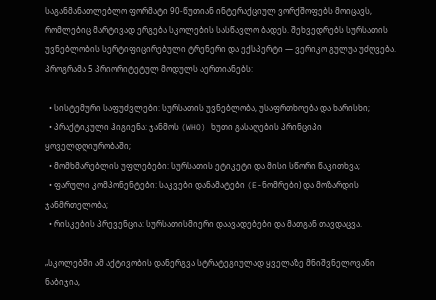საგანმანათლებლო ფორმატი 90-წუთიან ინტერაქციულ ვორქშოფებს მოიცავს, რომლებიც მარტივად ერგება სკოლების სასწავლო ბადეს. შეხვედრებს სურსათის უვნებლობის სერტიფიცირებული ტრენერი და ექსპერტი — ვერიკო გულუა უძღვება. პროგრამა 5 პრიორიტეტულ მოდულს აერთიანებს:

  • სისტემური საფუძვლები: სურსათის უვნებლობა, უსაფრთხოება და ხარისხი;
  • პრაქტიკული ჰიგიენა: ჯანმოს (WHO) ხუთი გასაღების პრინციპი ყოველდღიურობაში;
  • მომხმარებლის უფლებები: სურსათის ეტიკეტი და მისი სწორი წაკითხვა;
  • ფარული კომპონენტები: საკვები დანამატები (E-ნომრები) და მოზარდის ჯანმრთელობა;
  • რისკების პრევენცია: სურსათისმიერი დაავადებები და მათგან თავდაცვა.

„სკოლებში ამ აქტივობის დანერგვა სტრატეგიულად ყველაზე მნიშვნელოვანი ნაბიჯია,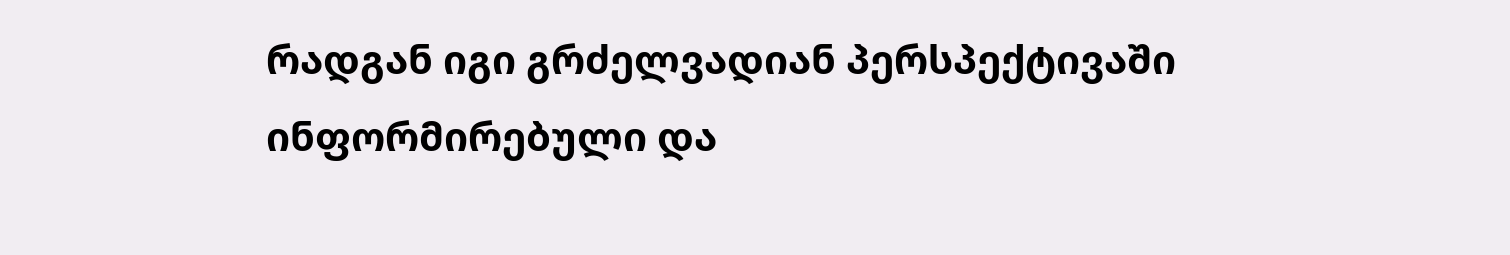რადგან იგი გრძელვადიან პერსპექტივაში ინფორმირებული და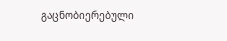გაცნობიერებული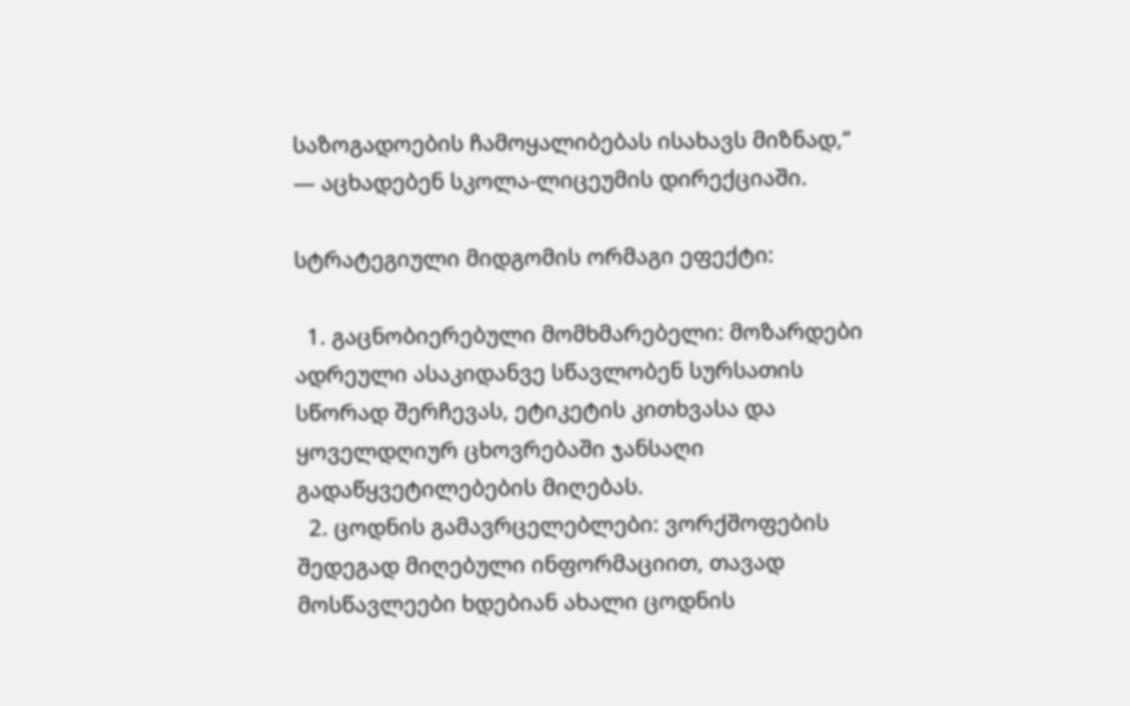საზოგადოების ჩამოყალიბებას ისახავს მიზნად,“ — აცხადებენ სკოლა-ლიცეუმის დირექციაში.

სტრატეგიული მიდგომის ორმაგი ეფექტი:

  1. გაცნობიერებული მომხმარებელი: მოზარდები ადრეული ასაკიდანვე სწავლობენ სურსათის სწორად შერჩევას, ეტიკეტის კითხვასა და ყოველდღიურ ცხოვრებაში ჯანსაღი გადაწყვეტილებების მიღებას.
  2. ცოდნის გამავრცელებლები: ვორქშოფების შედეგად მიღებული ინფორმაციით, თავად მოსწავლეები ხდებიან ახალი ცოდნის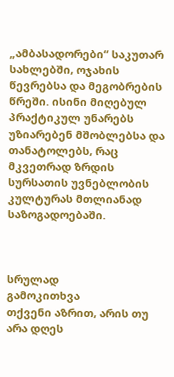„ამბასადორები“ საკუთარ სახლებში, ოჯახის წევრებსა და მეგობრების წრეში. ისინი მიღებულ პრაქტიკულ უნარებს უზიარებენ მშობლებსა და თანატოლებს, რაც მკვეთრად ზრდის სურსათის უვნებლობის კულტურას მთლიანად საზოგადოებაში.



სრულად
გამოკითხვა
თქვენი აზრით, არის თუ არა დღეს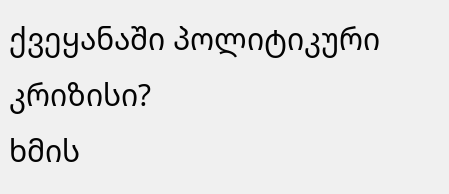ქვეყანაში პოლიტიკური კრიზისი?
ხმის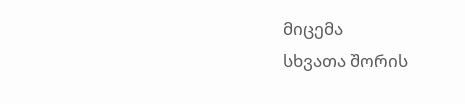მიცემა
სხვათა შორის